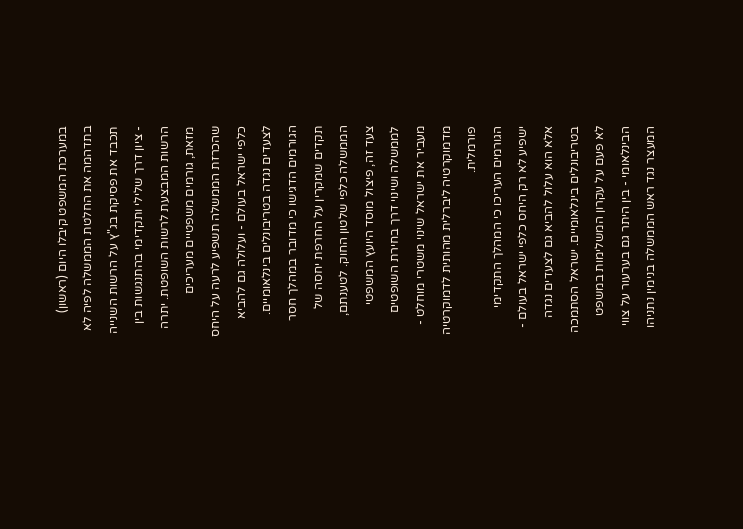במערכת המשפט קיבלו היום (ראשון) בתדהמה את החלטת הממשלה לפיה לא תכבד את פסיקת בג"ץ על הרשות השנייה - ציון דרך שלילי ותקדימי בהתנגשות בין הרשות המבצעת לרשות השופטת. יתרה מזאת, גורמים משפטיים מעריכים שהכרזת הממשלה תשפיע לרעה על היחס כלפי ישראל בעולם - ועלולה גם להביא לצעדים נגדה בטריבונלים בינלאומיים.
הגורמים הדגישו כי מדובר במהלך חסר תקדים שמקרין על החרפת יחסה של הממשלה כלפי שלטון החוק. לטענתם, צעד זה, פיצול מוסד היועץ המשפטי לממשלה ושינוי דרך בחירת השופטים מעביר את ישראל שינוי משטרי מוחלט - מדמוקרטיה ליברלית מהותית לדמוקרטיה פורמלית.
הגורמים העריכו כי המהלך התקדימי ישפיע לא רק היחס כלפי ישראל בעולם - אלא הוא עלול להביא גם לצעדים נגדה בטריבונלים בינלאומיים. ישראל הסתמכה לא פעם על עקרון המשלימות במשפט הבינלאומי - בין היתר גם בערעור על צווי המעצר נגד ראש הממשלה בנימין נתניהו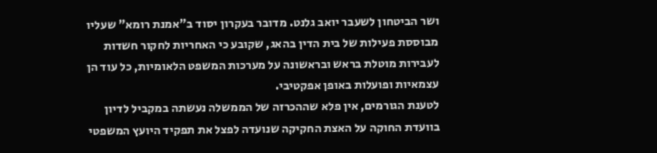ושר הביטחון לשעבר יואב גלנט. מדובר בעקרון יסוד ב"אמנת רומא" שעליו מבוססת פעילות של בית הדין בהאג, שקובע כי האחריות לחקור חשדות לעבירות מוטלת בראש ובראשונה על מערכות המשפט הלאומיות, כל עוד הן עצמאיות ופועלות באופן אפקטיבי.
לטענת הגורמים, אין פלא שההכרזה של הממשלה נעשתה במקביל לדיון בוועדת החוקה על האצת החקיקה שנועדה לפצל את תפקיד היועץ המשפטי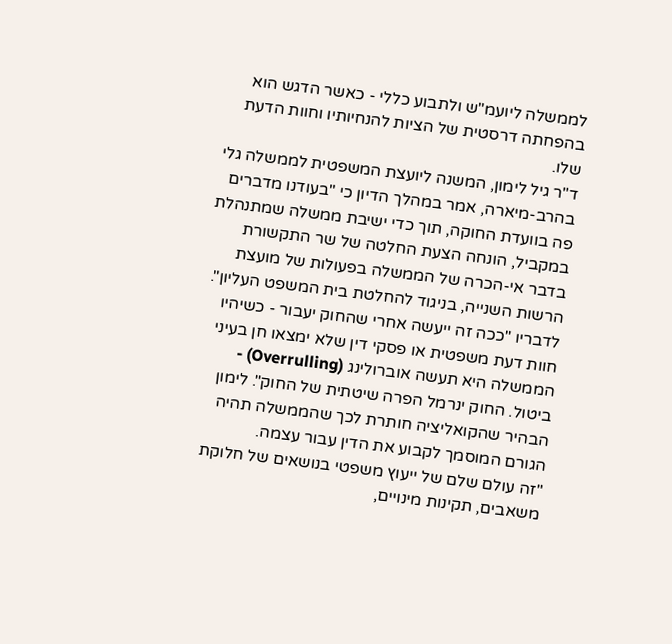לממשלה ליועמ"ש ולתבוע כללי - כאשר הדגש הוא בהפחתה דרסטית של הציות להנחיותיו וחוות הדעת שלו.
ד"ר גיל לימון, המשנה ליועצת המשפטית לממשלה גלי בהרב-מיארה, אמר במהלך הדיון כי "בעודנו מדברים פה בוועדת החוקה, תוך כדי ישיבת ממשלה שמתנהלת במקביל, הונחה הצעת החלטה של שר התקשורת בדבר אי-הכרה של הממשלה בפעולות של מועצת הרשות השנייה, בניגוד להחלטת בית המשפט העליון".
לדבריו "ככה זה ייעשה אחרי שהחוק יעבור - כשיהיו חוות דעת משפטית או פסקי דין שלא ימצאו חן בעיני הממשלה היא תעשה אוברולינג (Overrulling) - ביטול. החוק ינרמל הפרה שיטתית של החוק". לימון הבהיר שהקואליציה חותרת לכך שהממשלה תהיה הגורם המוסמך לקבוע את הדין עבור עצמה.
"זה עולם שלם של ייעוץ משפטי בנושאים של חלוקת משאבים, תקינות מינויים,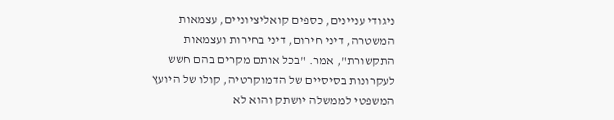ניגודי עניינים, כספים קואליציוניים, עצמאות המשטרה, דיני חירום, דיני בחירות ועצמאות התקשורת", אמר. "בכל אותם מקרים בהם חשש לעקרונות בסיסיים של הדמוקרטיה, קולו של היועץ המשפטי לממשלה יושתק והוא לא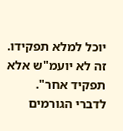יוכל למלא תפקידו. זה לא יועמ"ש אלא תפקיד אחר".
לדברי הגורמים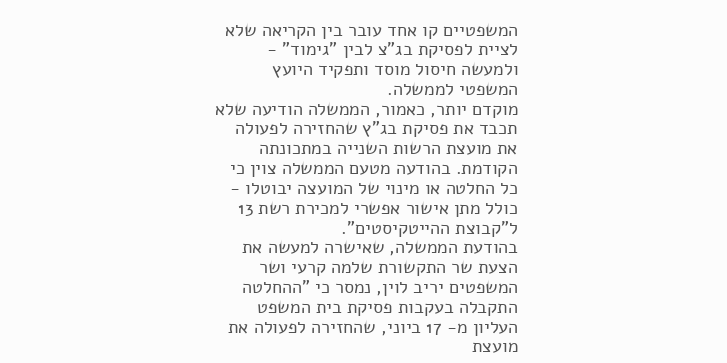המשפטיים קו אחד עובר בין הקריאה שלא לציית לפסיקת בג"צ לבין "גימוד" - ולמעשה חיסול מוסד ותפקיד היועץ המשפטי לממשלה.
מוקדם יותר, כאמור, הממשלה הודיעה שלא תכבד את פסיקת בג"ץ שהחזירה לפעולה את מועצת הרשות השנייה במתכונתה הקודמת. בהודעה מטעם הממשלה צוין כי כל החלטה או מינוי של המועצה יבוטלו - כולל מתן אישור אפשרי למכירת רשת 13 ל"קבוצת ההייטקיסטים".
בהודעת הממשלה, שאישרה למעשה את הצעת שר התקשורת שלמה קרעי ושר המשפטים יריב לוין, נמסר כי "ההחלטה התקבלה בעקבות פסיקת בית המשפט העליון מ- 17 ביוני, שהחזירה לפעולה את מועצת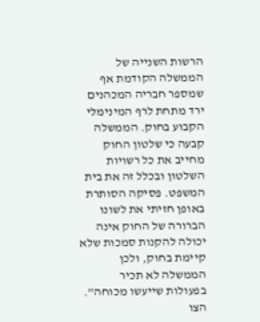הרשות השנייה של הממשלה הקודמת אף שמספר חבריה המכהנים ירד מתחת לרף המינימלי הקבוע בחוק. הממשלה קבעה כי שלטון החוק מחייב את כל רשויות השלטון ובכלל זה את בית המשפט. פסיקה הסותרת באופן חזיתי את לשונו הברורה של החוק אינה יכולה להקנות סמכות שלא קיימת בחוק, ולכן הממשלה לא תכיר בפעולות שייעשו מכוחה".
הצו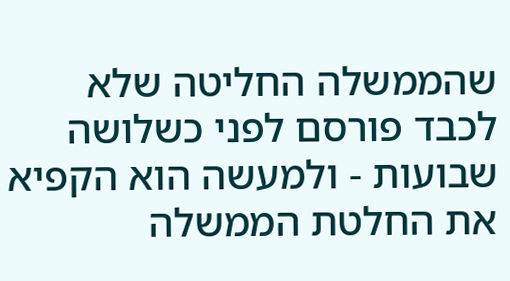שהממשלה החליטה שלא לכבד פורסם לפני כשלושה שבועות - ולמעשה הוא הקפיא את החלטת הממשלה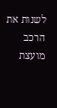לשנות את הרכב מועצת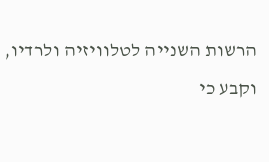הרשות השנייה לטלוויזיה ולרדיו, וקבע כי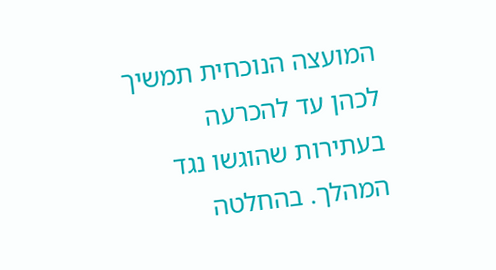המועצה הנוכחית תמשיך לכהן עד להכרעה בעתירות שהוגשו נגד המהלך. בהחלטה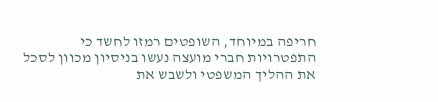חריפה במיוחד, השופטים רמזו לחשד כי התפטרויות חברי מועצה נעשו בניסיון מכוון לסכל את ההליך המשפטי ולשבש את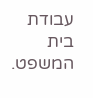עבודת בית המשפט.